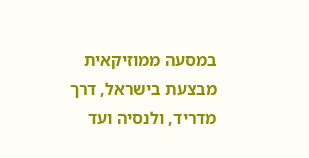במסעה ממוזיקאית מבצעת בישראל, דרך מדריד, ולנסיה ועד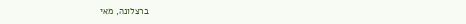ברצלונה, מאי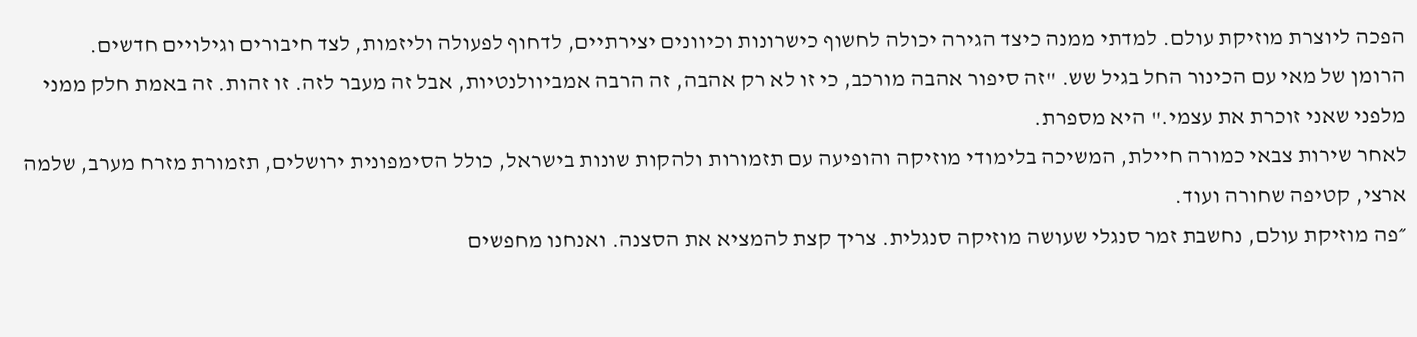הפכה ליוצרת מוזיקת עולם. למדתי ממנה כיצד הגירה יכולה לחשוף כישרונות וכיוונים יצירתיים, לדחוף לפעולה וליזמות, לצד חיבורים וגילויים חדשים.
הרומן של מאי עם הכינור החל בגיל שש. "זה סיפור אהבה מורכב, כי זו לא רק אהבה, זה הרבה אמביוולנטיות, אבל זה מעבר לזה. זו זהות. זה באמת חלק ממני מלפני שאני זוכרת את עצמי." היא מספרת.
לאחר שירות צבאי כמורה חיילת, המשיכה בלימודי מוזיקה והופיעה עם תזמורות ולהקות שונות בישראל, כולל הסימפונית ירושלים, תזמורת מזרח מערב, שלמה ארצי, קטיפה שחורה ועוד.
״פה מוזיקת עולם, נחשבת זמר סנגלי שעושה מוזיקה סנגלית. צריך קצת להמציא את הסצנה. ואנחנו מחפשים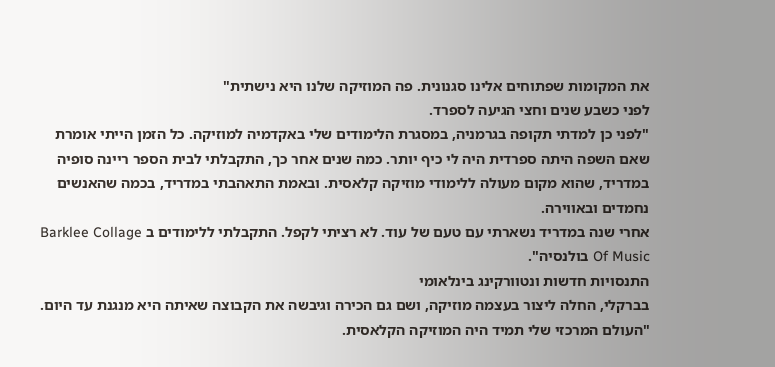את המקומות שפתוחים אלינו סגנונית. פה המוזיקה שלנו היא נישתית"
לפני כשבע שנים וחצי הגיעה לספרד.
"לפני כן למדתי תקופה בגרמניה, במסגרת הלימודים שלי באקדמיה למוזיקה. כל הזמן הייתי אומרת שאם השפה היתה ספרדית היה לי כיף יותר. כמה שנים אחר כך, התקבלתי לבית הספר ריינה סופיה במדריד, שהוא מקום מעולה ללימודי מוזיקה קלאסית. ובאמת התאהבתי במדריד, בכמה שהאנשים נחמדים ובאווירה.
אחרי שנה במדריד נשארתי עם טעם של עוד. לא רציתי לקפל. התקבלתי ללימודים ב Barklee Collage Of Music בולנסיה".
התנסויות חדשות ונטוורקינג בינלאומי
בברקלי, החלה ליצור בעצמה מוזיקה, ושם גם הכירה וגיבשה את הקבוצה שאיתה היא מנגנת עד היום.
"העולם המרכזי שלי תמיד היה המוזיקה הקלאסית.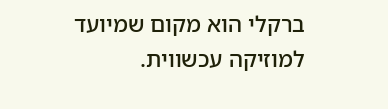ברקלי הוא מקום שמיועד למוזיקה עכשווית.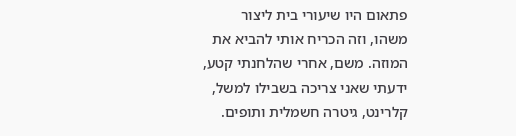פתאום היו שיעורי בית ליצור משהו, וזה הכריח אותי להביא את המוזה. משם, אחרי שהלחנתי קטע, ידעתי שאני צריכה בשבילו למשל, קלרינט, גיטרה חשמלית ותופים.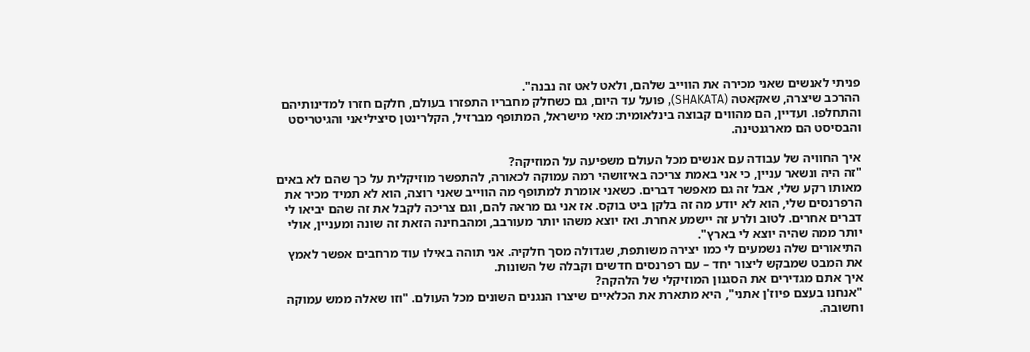פניתי לאנשים שאני מכירה את הווייב שלהם, ולאט לאט זה נבנה".
ההרכב שיצרה, שאקאטה (SHAKATA), פועל עד היום, גם כשחלק מחבריו התפזרו בעולם, חלקם חזרו למדינותיהם והתחלפו. ועדיין, הם מהווים קבוצה בינלאומית: מאי מישראל, המתופף מברזיל, הקלרינטן סיציליאני והגיטריסט והבסיסט הם מארגנטינה.

איך החוויה של עבודה עם אנשים מכל העולם משפיעה על המוזיקה?
"זה היה ונשאר עניין, כי אני באמת צריכה באיזושהי רמה עמוקה לכאורה, להתפשר מוזיקלית על כך שהם לא באים מאותו רקע שלי, אבל זה גם מאפשר דברים. כשאני אומרת למתופף מה הווייב שאני רוצה, הוא לא תמיד מכיר את הרפרנסים שלי, הוא לא יודע מה זה בלקן ביט בוקס. אז אני גם מראה להם, וגם צריכה לקבל את זה שהם יביאו לי דברים אחרים. לטוב ולרע זה יישמע אחרת. ואז יוצא משהו יותר מעורבב, ומהבחינה הזאת זה שונה ומעניין, אולי יותר ממה שהיה יוצא לי בארץ".
התיאורים שלה נשמעים לי כמו יצירה משותפת, שגדולה מסך חלקיה. אני תוהה באילו עוד מרחבים אפשר לאמץ את המבט שמבקש ליצור יחד – עם רפרנסים חדשים וקבלה של השונות.
איך אתם מגדירים את הסגנון המוזיקלי של הלהקה?
"אנחנו בעצם פיוז'ן אתני", היא מתארת את הכלאיים שיצרו הנגנים השונים מכל העולם. "וזו שאלה ממש עמוקה וחשובה.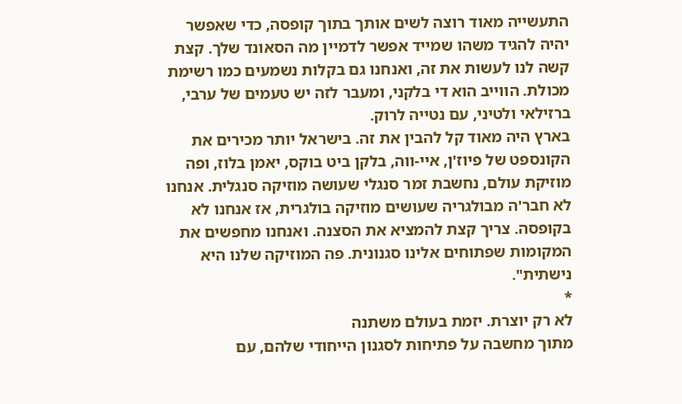התעשייה מאוד רוצה לשים אותך בתוך קופסה, כדי שאפשר יהיה להגיד משהו שמייד אפשר לדמיין מה הסאונד שלך. קצת קשה לנו לעשות את זה, ואנחנו גם בקלות נשמעים כמו רשימת מכולת. הווייב הוא די בלקני, ומעבר לזה יש טעמים של ערבי, ברזילאי ולטיני, עם נטייה לרוק.
בארץ היה מאוד קל להבין את זה. בישראל יותר מכירים את הקונספט של פיוז'ן, איי-ווה, בלקן ביט בוקס, יאמן בלוז, ופה מוזיקת עולם, נחשבת זמר סנגלי שעושה מוזיקה סנגלית. אנחנו לא חבר'ה מבולגריה שעושים מוזיקה בולגרית, אז אנחנו לא בקופסה. צריך קצת להמציא את הסצנה. ואנחנו מחפשים את המקומות שפתוחים אלינו סגנונית. פה המוזיקה שלנו היא נישתית".
*
לא רק יוצרת. יזמת בעולם משתנה
מתוך מחשבה על פתיחות לסגנון הייחודי שלהם, עם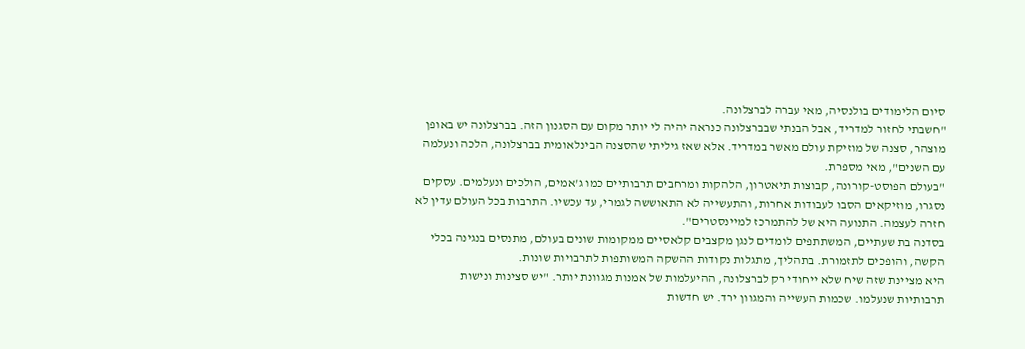סיום הלימודים בולנסיה, מאי עברה לברצלונה.
"חשבתי לחזור למדריד, אבל הבנתי שבברצלונה כנראה יהיה לי יותר מקום עם הסגנון הזה. בברצלונה יש באופן מוצהר, סצנה של מוזיקת עולם מאשר במדריד. אלא שאז גיליתי שהסצנה הבינלאומית בברצלונה, הלכה ונעלמה עם השנים", מאי מספרת.
"בעולם הפוסט-קורונה, קבוצות תיאטרון, הלהקות ומרחבים תרבותיים כמו ג'אמים, הולכים ונעלמים. עסקים נסגרו, מוזיקאים הסבו לעבודות אחרות, והתעשייה לא התאוששה לגמרי, עד עכשיו. התרבות בכל העולם עדין לא חזרה לעצמה. התנועה היא של להתמרכז למיינסטרים".
בסדנה בת שעתיים, המשתתפים לומדים לנגן מקצבים קלאסיים ממקומות שונים בעולם, מתנסים בנגינה בכלי הקשה, והופכים לתזמורת. בתהליך, מתגלות נקודות ההשקה המשותפות לתרבויות שונות.
היא מציינת שזה שיח שלא ייחודי רק לברצלונה, ההיעלמות של אמנות מגוונת יותר. "יש סצינות ונישות תרבותיות שנעלמו. שכמות העשייה והמגוון ירד. יש חדשות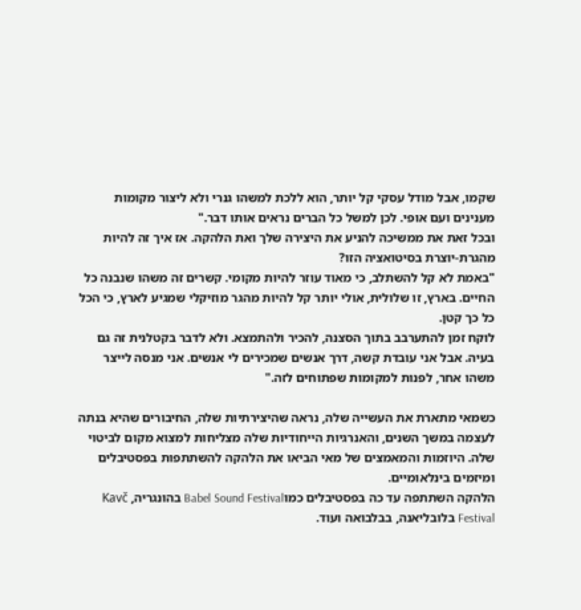שקמו, אבל מודל עסקי קל יותר, הוא ללכת למשהו גנרי ולא ליצור מקומות מענינים ועם אופי. לכן למשל כל הברים נראים אותו דבר."
ובכל זאת את ממשיכה להניע את היצירה שלך ואת הלהקה. אז איך זה להיות מהגרת-יוצרת בסיטואציה הזו?
"באמת לא קל להשתלב, כי מאוד עוזר להיות מקומי. קשרים זה משהו שנבנה כל החיים. בארץ, זו שלולית, אולי יותר קל להיות מהגר מוזיקלי שמגיע לארץ, כי הכל כל כך קטן.
לוקח זמן להתערבב בתוך הסצנה, להכיר ולהתמצא. ולא לדבר בקטלנית זה גם בעיה. אבל אני עובדת קשה, דרך אנשים שמכירים לי אנשים. אני מנסה לייצר משהו אחר, לפנות למקומות שפתוחים לזה."

כשמאי מתארת את העשייה שלה, נראה שהיצירתיות שלה, החיבורים שהיא בנתה לעצמה במשך השנים, והאנרגיות הייחודיות שלה מצליחות למצוא מקום לביטוי שלה. היוזמות והמאמצים של מאי הביאו את הלהקה להשתתפות בפסטיבלים ומיזמים בינלאומיים.
הלהקה השתתפה עד כה בפסטיבלים כמוBabel Sound Festival בהונגריה, Kavč Festival בלובליאנה, בבלבואה ועוד.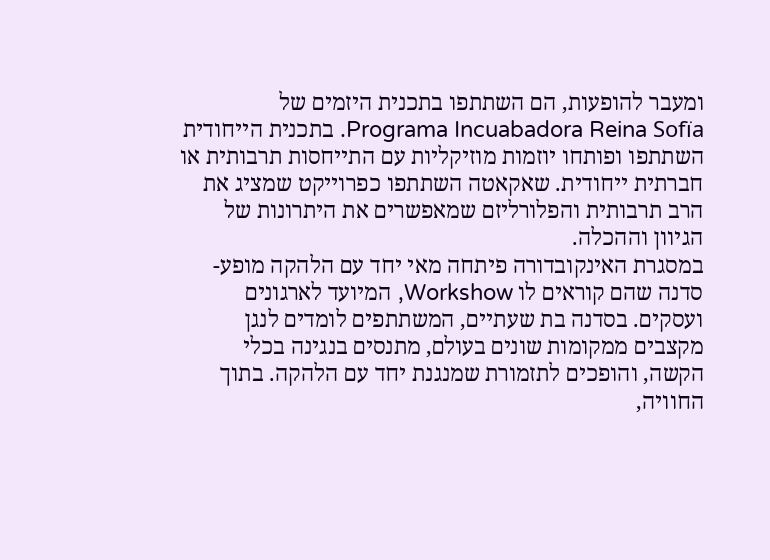ומעבר להופעות, הם השתתפו בתכנית היזמים של Programa Incuabadora Reina Sofïa. בתכנית הייחודית השתתפו ופותחו יוזמות מוזיקליות עם התייחסות תרבותית או חברתית ייחודית. שאקאטה השתתפו כפרוייקט שמציג את הרב תרבותית והפלורליזם שמאפשרים את היתרונות של הגיוון וההכלה.
במסגרת האינקובדורה פיתחה מאי יחד עם הלהקה מופע-סדנה שהם קוראים לו Workshow, המיועד לארגונים ועסקים. בסדנה בת שעתיים, המשתתפים לומדים לנגן מקצבים ממקומות שונים בעולם, מתנסים בנגינה בכלי הקשה, והופכים לתזמורת שמנגנת יחד עם הלהקה. בתוך החוויה,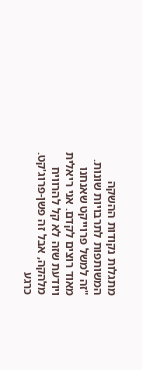מתגלות נקודות ההשקה המשותפות לתרבויות שונות.
"זה למשל פרוייקט שאנחנו מאוד רוצים לקדם. אני ריאלית ויודעת שזה לא קל להרוויח מלהקה, אבל זה פשן-פרוג'קט. כרגע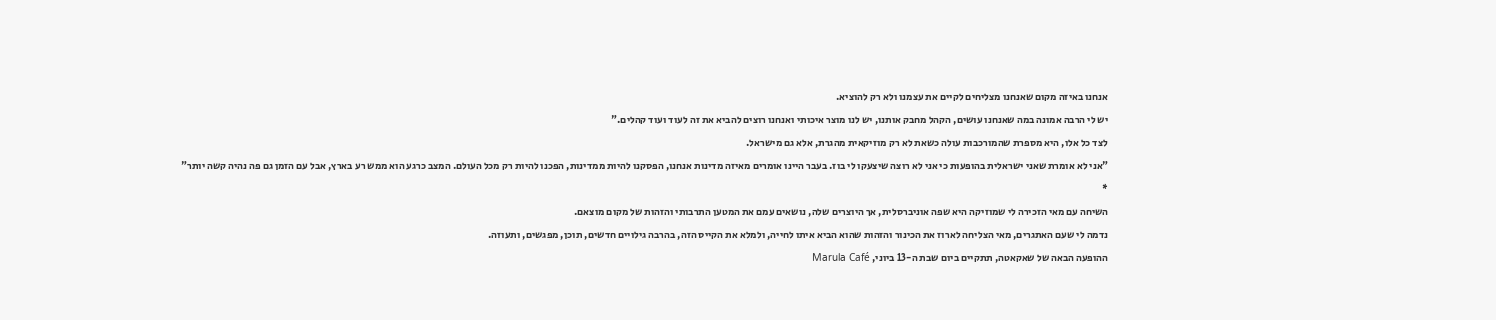אנחנו באיזה מקום שאנחנו מצליחים לקיים את עצמנו ולא רק להוציא.
יש לי הרבה אמונה במה שאנחנו עושים, הקהל מחבק אותנו, יש לנו מוצר איכותי ואנחנו רוצים להביא את זה לעוד ועוד קהלים."
לצד כל אלו, היא מספרת שהמורכבות עולה כשאת לא רק מוזיקאית מהגרת, אלא גם מישראל.
"אני לא אומרת שאני ישראלית בהופעות כי אני לא רוצה שיצעקו לי בוז. בעבר היינו אומרים מאיזה מדינות אנחנו, הפסקנו להיות ממדינות, הפכנו להיות רק מכל העולם. המצב כרגע הוא ממש רע בארץ, אבל עם הזמן גם פה נהיה קשה יותר"
*
השיחה עם מאי הזכירה לי שמוזיקה היא שפה אוניברסלית, אך היוצרים שלה, נושאים עמם את המטען התרבותי והזהות של מקום מוצאם.
נדמה לי שעם האתגרים, מאי הצליחה לארוז את הכינור והזהות שהוא הביא איתו לחייה, ולמלא את הקייס הזה, בהרבה גילויים חדשים, תוכן, מפגשים, ותעוזה.
ההופעה הבאה של שאקאטה, תתקיים ביום שבת ה-13 ביוני, Marula Café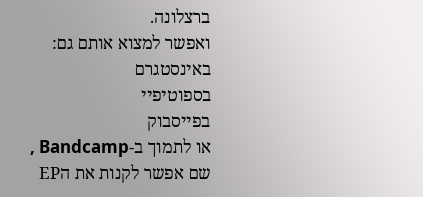ברצלונה.
ואפשר למצוא אותם גם:
באינסטגרם
בספוטיפיי
בפייסבוק
או לתמוך ב-Bandcamp , שם אפשר לקנות את הEP